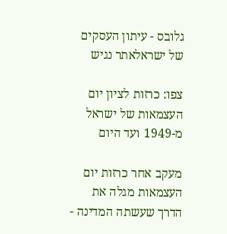גלובס - עיתון העסקים של ישראלאתר נגיש

צפו: כרזות לציון יום העצמאות של ישראל מ-1949 ועד היום

מעקב אחר כרזות יום העצמאות מגלה את הדרך שעשתה המדינה -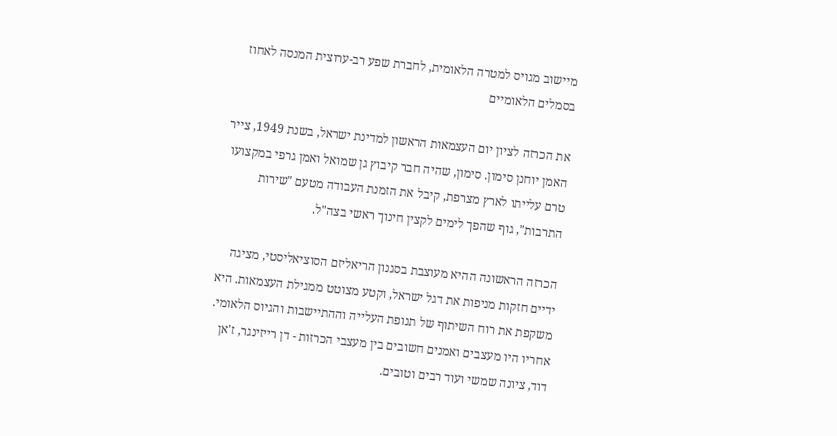מיישוב מגויס למטרה הלאומית, לחברת שפע רב-ערוצית המנסה לאחוז בסמלים הלאומיים

את הכרזה לציון יום העצמאות הראשון למדינת ישראל, בשנת 1949, צייר האמן יוחנן סימון. סימון, שהיה חבר קיבוץ גן שמואל ואמן גרפי במקצועו טרם עלייתו לארץ מצרפת, קיבל את הזמנת העבודה מטעם "שירות התרבות", גוף שהפך לימים לקצין חינוך ראשי בצה"ל.

הכרזה הראשונה ההיא מעוצבת בסגנון הריאליזם הסוציאליסטי, מציגה ידיים חזקות מניפות את דגל ישראל, וקטע מצוטט ממגילת העצמאות. היא משקפת את רוח השיתוף של תנופת העלייה וההתיישבות והגיוס הלאומי. אחריו היו מעצבים ואמנים חשובים בין מעצבי הכרזות - דן רייזינגר, ז'אן דוד, ציונה שמשי ועוד רבים וטובים.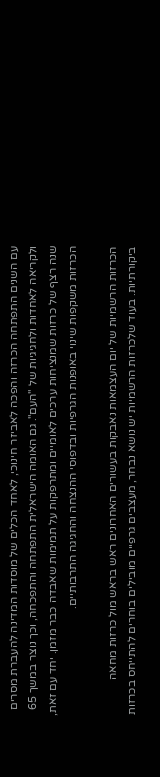עם השנים התפתחה הכרזה והפכה לאביזר חינוכי, לאחד הכלים של מוסדות המדינה להעברת מסרים ולקריאה לאחדות ולחגיגיות של "העם". גם האומה הישראלית התפתחה והתפכחה, וכך נוצר במשך 65 שנה רצף של כרזות שמנציחות ערכים לאומיים ומתרפקות על תמימות שאבדה כבר מזמן. יחד עם זאת, הכרזות משקפות שינוי באופנות הגרפיות ובדפוסי ההנצחה והחגיגה התרבותיים.

הכרזות הרשמיות של יום העצמאות נאבקות בעשורים האחרונים ראש בראש מול כרזות מחאה ביקורתיות. בעוד שלכרזות הרשמיות יש נושא נבחר, מעצבים גרפיים מובילים בוחרים להתייחס בכרזות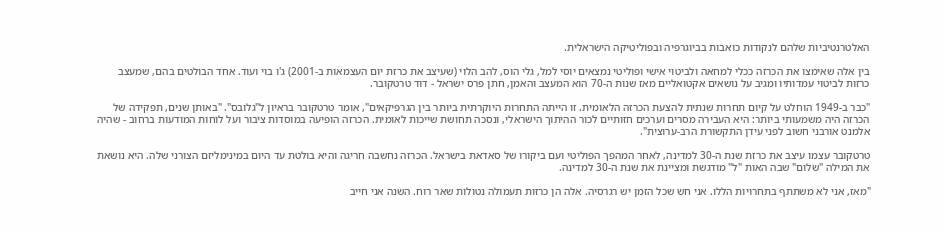האלטרנטיביות שלהם לנקודות כואבות בביוגרפיה ובפוליטיקה הישראלית.

בין אלה שאימצו את הכרזה ככלי למחאה ולביטוי אישי ופוליטי נמצאים יוסי למל, גלי הוס, להב הלוי (שעיצב את כרזת יום העצמאות ב-2001) ג'ו בוי ועוד. אחד הבולטים בהם, שמעצב כרזות לביטוי עמדותיו ומגיב על נושאים אקטואליים מאז שנות ה-70 הוא המעצב והאמן, חתן פרס ישראל - דוד טרטקובר.

"כבר ב-1949 הוחלט על קיום תחרות שנתית להצעת הכרזה הלאומית. זו הייתה התחרות היוקרתית ביותר בין הגרפיקאים", אומר טרטקובר בראיון ל"גלובס". "באותן שנים, תפקידה של הכרזה היה משמעותי ביותר: היא העבירה מסרים וערכים חזותיים לכור ההיתוך הישראלי, ונסכה תחושת שייכות לאומית. הכרזה הופיעה במוסדות ציבור ועל לוחות המודעות ברחוב - שהיה אלמנט אורבני חשוב לפני עידן התקשורת הרב-ערוצית".

טרטקובר עצמו עיצב את כרזת שנת ה-30 למדינה, לאחר המהפך הפוליטי ועם ביקורו של סאדאת בישראל. הכרזה נחשבה חריגה והיא בולטת עד היום במינימליזם הצורני שלה. היא נושאת את המילה "שלום" שבה האות "ל" מודגשת ומציינת את שנת ה-30 למדינה.

"מאז, אני לא משתתף בתחרויות הללו. אני חש שכל הזמן יש רגרסיה. אלה הן כרזות תעמולה נטולות שאר רוח. השנה אני חייב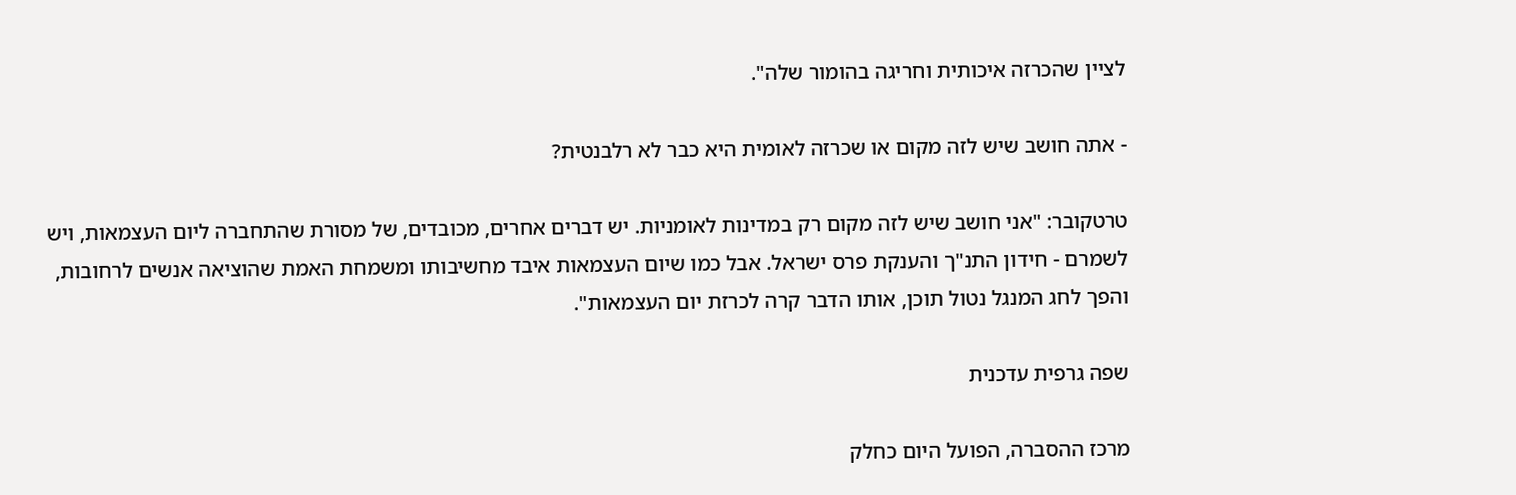לציין שהכרזה איכותית וחריגה בהומור שלה".

- אתה חושב שיש לזה מקום או שכרזה לאומית היא כבר לא רלבנטית?

טרטקובר: "אני חושב שיש לזה מקום רק במדינות לאומניות. יש דברים אחרים, מכובדים, של מסורת שהתחברה ליום העצמאות, ויש לשמרם - חידון התנ"ך והענקת פרס ישראל. אבל כמו שיום העצמאות איבד מחשיבותו ומשמחת האמת שהוציאה אנשים לרחובות, והפך לחג המנגל נטול תוכן, אותו הדבר קרה לכרזת יום העצמאות".

שפה גרפית עדכנית

מרכז ההסברה, הפועל היום כחלק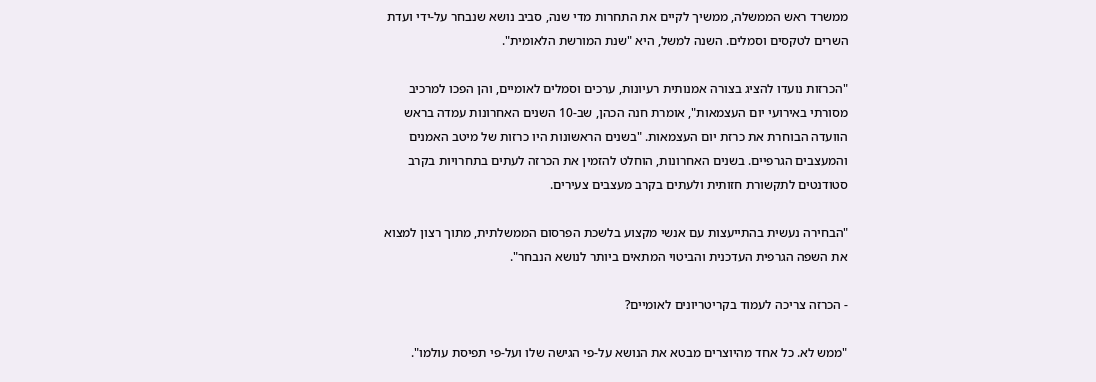ממשרד ראש הממשלה, ממשיך לקיים את התחרות מדי שנה, סביב נושא שנבחר על-ידי ועדת השרים לטקסים וסמלים. השנה למשל, היא "שנת המורשת הלאומית".

"הכרזות נועדו להציג בצורה אמנותית רעיונות, ערכים וסמלים לאומיים, והן הפכו למרכיב מסורתי באירועי יום העצמאות", אומרת חנה הכהן, שב-10 השנים האחרונות עמדה בראש הוועדה הבוחרת את כרזת יום העצמאות. "בשנים הראשונות היו כרזות של מיטב האמנים והמעצבים הגרפיים. בשנים האחרונות, הוחלט להזמין את הכרזה לעתים בתחרויות בקרב סטודנטים לתקשורת חזותית ולעתים בקרב מעצבים צעירים.

"הבחירה נעשית בהתייעצות עם אנשי מקצוע בלשכת הפרסום הממשלתית, מתוך רצון למצוא את השפה הגרפית העדכנית והביטוי המתאים ביותר לנושא הנבחר".

- הכרזה צריכה לעמוד בקריטריונים לאומיים?

"ממש לא. כל אחד מהיוצרים מבטא את הנושא על-פי הגישה שלו ועל-פי תפיסת עולמו".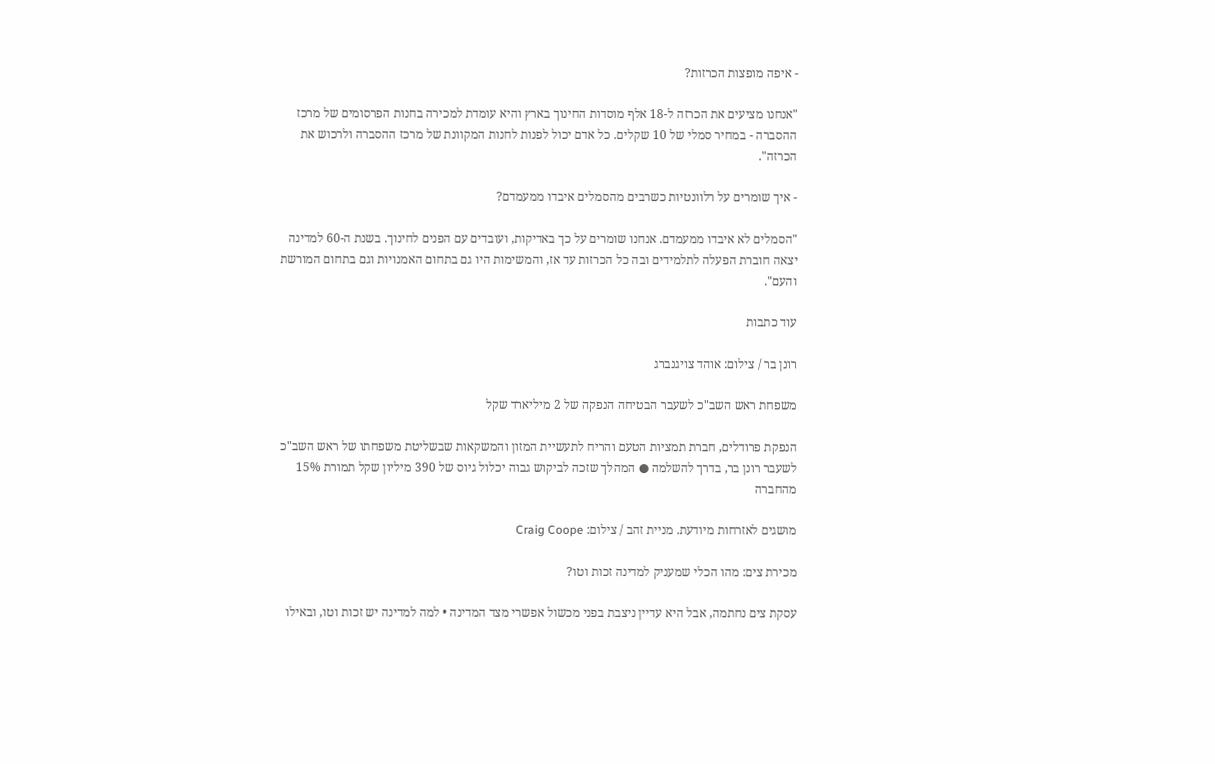- איפה מופצות הכרזות?

"אנחנו מציעים את הכרזה ל-18 אלף מוסדות החינוך בארץ והיא עומדת למכירה בחנות הפרסומים של מרכז ההסברה - במחיר סמלי של 10 שקלים. כל אדם יכול לפנות לחנות המקוונת של מרכז ההסברה ולרכוש את הכרזה".

- איך שומרים על רלוונטיות כשרבים מהסמלים איבדו ממעמדם?

"הסמלים לא איבדו ממעמדם. אנחנו שומרים על כך באדיקות, ועובדים עם הפנים לחינוך. בשנת ה-60 למדינה יצאה חוברת הפעלה לתלמידים ובה כל הכרזות עד אז, והמשימות היו גם בתחום האמנויות וגם בתחום המורשת והעם".

עוד כתבות

רונן בר / צילום: אוהד צויגנברג

משפחת ראש השב"כ לשעבר הבטיחה הנפקה של 2 מיליארד שקל

הנפקת פרודלים, חברת תמציות הטעם והריח לתעשיית המזון והמשקאות שבשליטת משפחתו של ראש השב"כ לשעבר רונן בר, בדרך להשלמה ● המהלך שזכה לביקוש גבוה יכלול גיוס של 390 מיליון שקל תמורת 15% מהחברה

מושגים לאזרחות מיודעת. מניית זהב / צילום: Craig Coope

מכירת צים: מהו הכלי שמעניק למדינה זכות וטו?

עסקת צים נחתמה, אבל היא עדיין ניצבת בפני מכשול אפשרי מצד המדינה • למה למדינה יש זכות וטו, ובאילו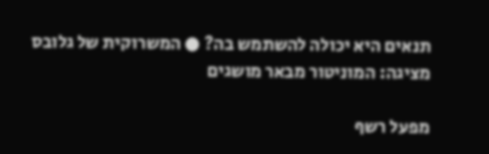תנאים היא יכולה להשתמש בה? ● המשרוקית של גלובס מציגה: המוניטור מבאר מושגים

מפעל רשף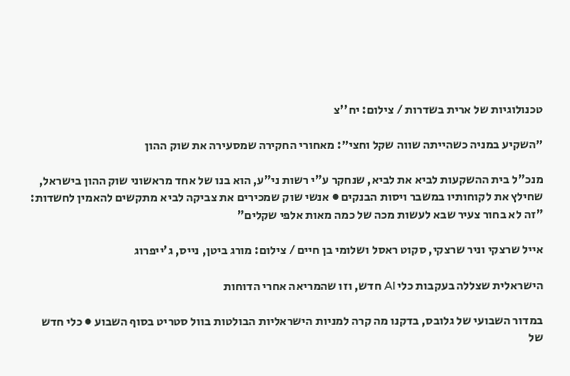טכנולוגיות של ארית בשדרות / צילום: יח''צ

״השקיע במניה כשהייתה שווה שקל וחצי״: מאחורי החקירה שמסעירה את שוק ההון

מנכ"ל בית ההשקעות לביא את לביא, שנחקר ע"י רשות ני"ע, הוא בנו של אחד מראשוני שוק ההון בישראל, שחילץ את לקוחותיו במשבר ויסות הבנקים ● אנשי שוק שמכירים את צביקה לביא מתקשים להאמין לחשדות: "זה לא בחור צעיר שבא לעשות מכה של כמה מאות אלפי שקלים"

אייל שרצקי וניר שרצקי, סקוט ראסל ושלומי בן חיים / צילום: מורג ביטן, נייס, ג'ייפרוג

הישראלית שצללה בעקבות כלי AI חדש, וזו שהמריאה אחרי הדוחות

במדור השבועי של גלובס, בדקנו מה קרה למניות הישראליות הבולטות בוול סטריט בסוף השבוע ● כלי חדש של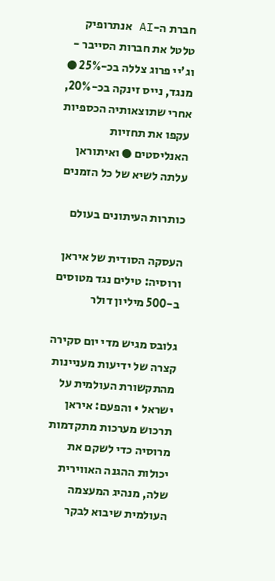חברת ה-AI אנתרופיק טלטל את חברות הסייבר - וג'יי פרוג צללה בכ-25% ● מנגד, נייס זינקה בכ-20%, אחרי שתוצאותיה הכספיות עקפו את תחזיות האנליסטים ● ואיתוראן עלתה לשיא של כל הזמנים

כותרות העיתונים בעולם

העסקה הסודית של איראן ורוסיה: טילים נגד מטוסים ב-500 מיליון דולר

גלובס מגיש מדי יום סקירה קצרה של ידיעות מעניינות מהתקשורת העולמית על ישראל • והפעם: איראן תרכוש מערכות מתקדמות מרוסיה כדי לשקם את יכולות ההגנה האווירית שלה, מנהיג המעצמה העולמית שיבוא לבקר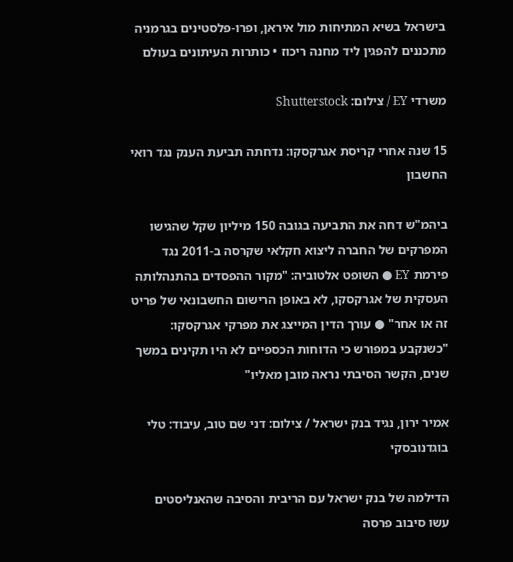בישראל בשיא המתיחות מול איראן, ופרו-פלסטינים בגרמניה מתכננים להפגין ליד מחנה ריכוז • כותרות העיתונים בעולם

משרדי EY / צילום: Shutterstock

15 שנה אחרי קריסת אגרקסקו: נדחתה תביעת הענק נגד רואי החשבון

ביהמ"ש דחה את התביעה בגובה 150 מיליון שקל שהגישו המפרקים של החברה ליצוא חקלאי שקרסה ב-2011 נגד פירמת EY ● השופט אלטוביה: "מקור ההפסדים בהתנהלותה העסקית של אגרקסקו, לא באופן הרישום החשבונאי של פריט זה או אחר" ● עורך הדין המייצג את מפרקי אגרקסקו: "כשנקבע במפורש כי הדוחות הכספיים לא היו תקינים במשך שנים, הקשר הסיבתי נראה מובן מאליו"

אמיר ירון, נגיד בנק ישראל / צילום: דני שם טוב, עיבוד: טלי בוגדנובסקי

הדילמה של בנק ישראל עם הריבית והסיבה שהאנליסטים עשו סיבוב פרסה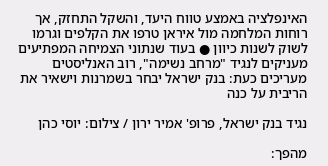האינפלציה באמצע טווח היעד, והשקל התחזק, אך רוחות המלחמה מול איראן טרפו את הקלפים וגרמו לשוק לשנות כיוון ● בעוד שנתוני הצמיחה המפתיעים מעניקים לנגיד "מרחב נשימה", רוב האנליסטים מעריכים כעת: בנק ישראל יבחר בשמרנות וישאיר את הריבית על כנה

נגיד בנק ישראל, פרופ' אמיר ירון / צילום: יוסי כהן

מהפך: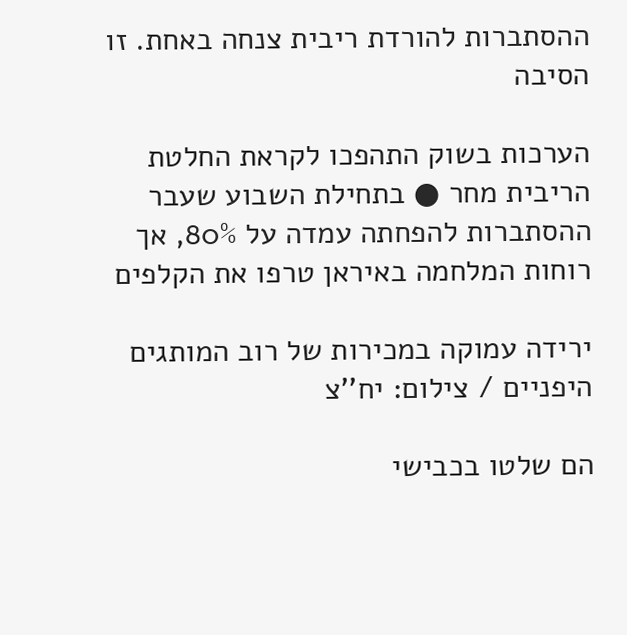ההסתברות להורדת ריבית צנחה באחת. זו הסיבה

הערכות בשוק התהפכו לקראת החלטת הריבית מחר ● בתחילת השבוע שעבר ההסתברות להפחתה עמדה על 80%, אך רוחות המלחמה באיראן טרפו את הקלפים

ירידה עמוקה במכירות של רוב המותגים היפניים / צילום: יח''צ

הם שלטו בכבישי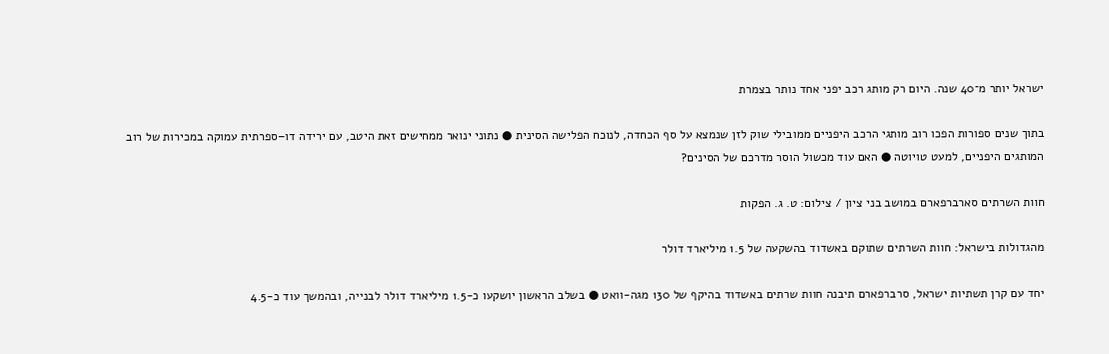ישראל יותר מ־40 שנה. היום רק מותג רכב יפני אחד נותר בצמרת

בתוך שנים ספורות הפכו רוב מותגי הרכב היפניים ממובילי שוק לזן שנמצא על סף הכחדה, לנוכח הפלישה הסינית ● נתוני ינואר ממחישים זאת היטב, עם ירידה דו–ספרתית עמוקה במכירות של רוב המותגים היפניים, למעט טויוטה ● האם עוד מכשול הוסר מדרכם של הסינים?

חוות השרתים סארברפארם במושב בני ציון / צילום: ט. ג. הפקות

מהגדולות בישראל: חוות השרתים שתוקם באשדוד בהשקעה של 1.5 מיליארד דולר

יחד עם קרן תשתיות ישראל, סרברפארם תיבנה חוות שרתים באשדוד בהיקף של 130 מגה-וואט ● בשלב הראשון יושקעו כ-1.5 מיליארד דולר לבנייה, ובהמשך עוד כ-4.5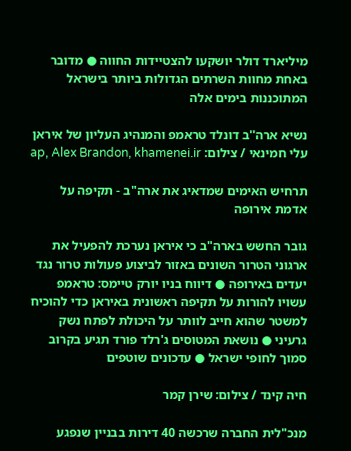מיליארד דולר יושקעו להצטיידות החווה ● מדובר באחת מחוות השרתים הגדולות ביותר בישראל המתוכננות בימים אלה

נשיא ארה''ב דונלד טראמפ והמנהיג העליון של איראן עלי חמינאי / צילום: ap, Alex Brandon, khamenei.ir

תרחיש האימים שמדאיג את ארה"ב - תקיפה על אדמת אירופה

גובר החשש בארה"ב כי איראן נערכת להפעיל את ארגוני הטרור השונים באזור לביצוע פעולות טרור נגד יעדים באירופה ● דיווח בניו יורק טיימס: טראמפ עשויו להורות על תקיפה ראשונית באיראן כדי להוכיח למשטר שהוא חייב לוותר על היכולת לפתח נשק גרעיני ● נושאת המטוסים ג'רלד פורד תגיע בקרוב סמוך לחופי ישראל ● עדכונים שוטפים

חיה קינד / צילום: שירן קמר

מנכ"לית החברה שרכשה 40 דירות בבניין שנפגע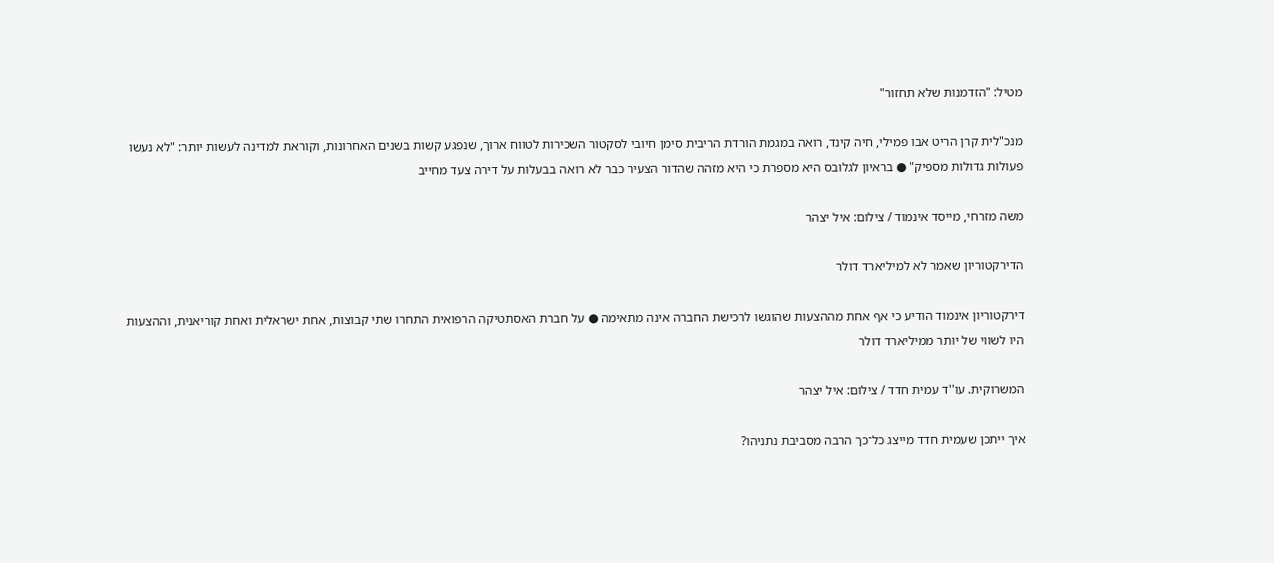מטיל: "הזדמנות שלא תחזור"

מנכ"לית קרן הריט אבו פמילי, חיה קינד, רואה במגמת הורדת הריבית סימן חיובי לסקטור השכירות לטווח ארוך, שנפגע קשות בשנים האחרונות, וקוראת למדינה לעשות יותר: "לא נעשו פעולות גדולות מספיק" ● בראיון לגלובס היא מספרת כי היא מזהה שהדור הצעיר כבר לא רואה בבעלות על דירה צעד מחייב

משה מזרחי, מייסד אינמוד / צילום: איל יצהר

הדירקטוריון שאמר לא למיליארד דולר

דירקטוריון אינמוד הודיע כי אף אחת מההצעות שהוגשו לרכישת החברה אינה מתאימה ● על חברת האסתטיקה הרפואית התחרו שתי קבוצות, אחת ישראלית ואחת קוריאנית, וההצעות היו לשווי של יותר ממיליארד דולר

המשרוקית. עו''ד עמית חדד / צילום: איל יצהר

איך ייתכן שעמית חדד מייצג כל־כך הרבה מסביבת נתניהו?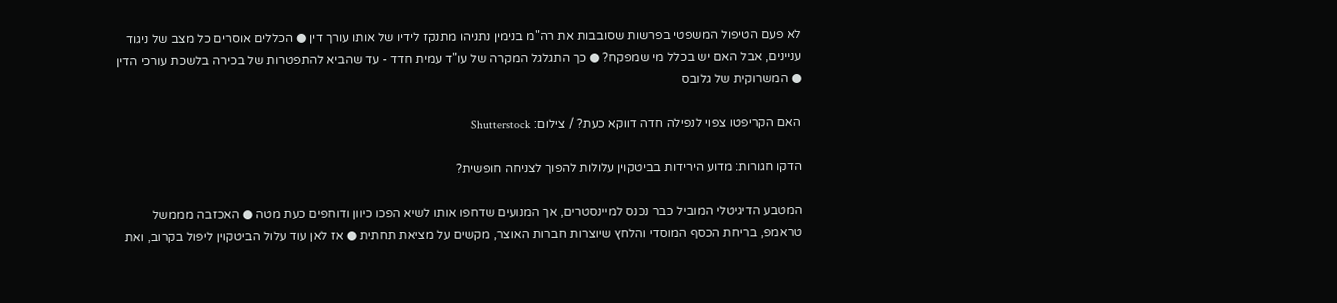לא פעם הטיפול המשפטי בפרשות שסובבות את רה"מ בנימין נתניהו מתנקז לידיו של אותו עורך דין ● הכללים אוסרים כל מצב של ניגוד עניינים, אבל האם יש בכלל מי שמפקח? ● כך התגלגל המקרה של עו"ד עמית חדד - עד שהביא להתפטרות של בכירה בלשכת עורכי הדין ● המשרוקית של גלובס

האם הקריפטו צפוי לנפילה חדה דווקא כעת? / צילום: Shutterstock

הדקו חגורות: מדוע הירידות בביטקוין עלולות להפוך לצניחה חופשית?

המטבע הדיגיטלי המוביל כבר נכנס למיינסטרים, אך המנועים שדחפו אותו לשיא הפכו כיוון ודוחפים כעת מטה ● האכזבה מממשל טראמפ, בריחת הכסף המוסדי והלחץ שיוצרות חברות האוצר, מקשים על מציאת תחתית ● אז לאן עוד עלול הביטקוין ליפול בקרוב, ואת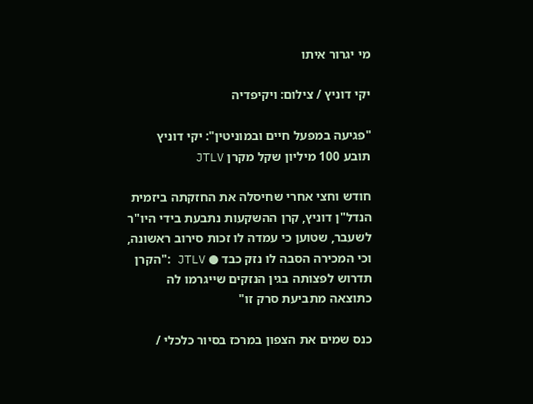מי יגרור איתו

יקי דוניץ / צילום: ויקיפדיה

"פגיעה במפעל חיים ובמוניטין": יקי דוניץ תובע 100 מיליון שקל מקרן JTLV

חודש וחצי אחרי שחיסלה את החזקתה ביזמית הנדל"ן דוניץ, קרן ההשקעות נתבעת בידי היו"ר לשעבר, שטוען כי עמדה לו זכות סירוב ראשונה, וכי המכירה הסבה לו נזק כבד ● JTLV :"הקרן תדרוש לפצותה בגין הנזקים שייגרמו לה כתוצאה מתביעת סרק זו"

כנס שמים את הצפון במרכז בסיור כלכלי /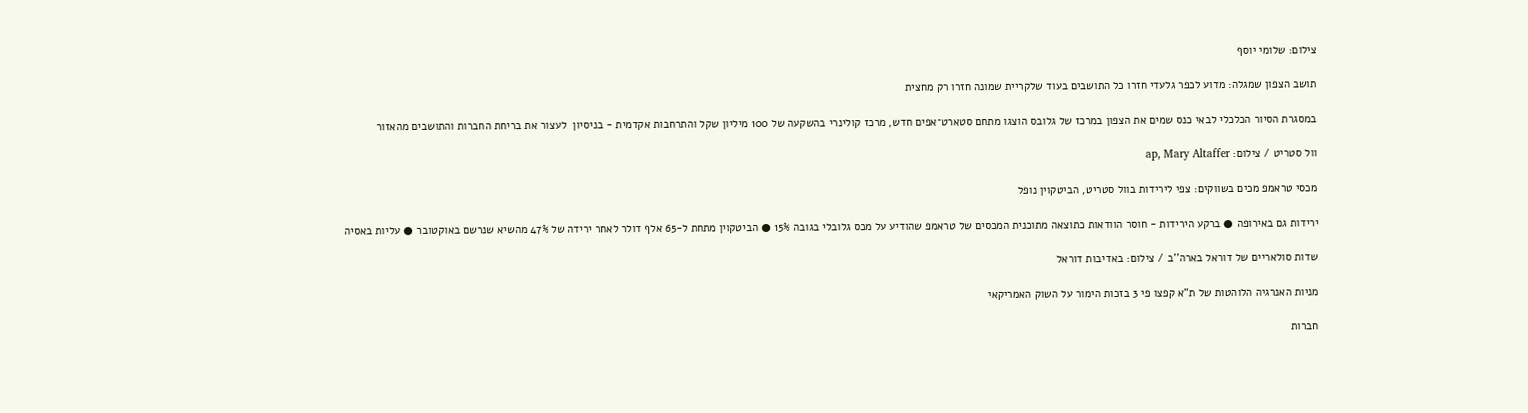צילום: שלומי יוסף

תושב הצפון שמגלה: מדוע לכפר גלעדי חזרו כל התושבים בעוד שלקריית שמונה חזרו רק מחצית

במסגרת הסיור הכלכלי לבאי כנס שמים את הצפון במרכז של גלובס הוצגו מתחם סטארט־אפים חדש, מרכז קולינרי בהשקעה של 100 מיליון שקל והתרחבות אקדמית - בניסיון  לעצור את בריחת החברות והתושבים מהאזור

וול סטריט / צילום: ap, Mary Altaffer

מכסי טראמפ מכים בשווקים: צפי לירידות בוול סטריט, הביטקוין נופל

ירידות גם באירופה ● ברקע הירידות - חוסר הוודאות כתוצאה מתוכנית המכסים של טראמפ שהודיע על מכס גלובלי בגובה 15% ● הביטקוין מתחת ל-65 אלף דולר לאחר ירידה של 47% מהשיא שנרשם באוקטובר ● עליות באסיה

שדות סולאריים של דוראל בארה''ב / צילום: באדיבות דוראל

מניות האנרגיה הלוהטות של ת"א קפצו פי 3 בזכות הימור על השוק האמריקאי

חברות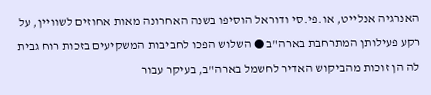האנרגיה אנלייט, או.פי.סי ודוראל הוסיפו בשנה האחרונה מאות אחוזים לשוויין, על רקע פעילותן המתרחבת בארה"ב ● השלוש הפכו לחביבות המשקיעים בזכות רוח גבית לה הן זוכות מהביקוש האדיר לחשמל בארה"ב, בעיקר עבור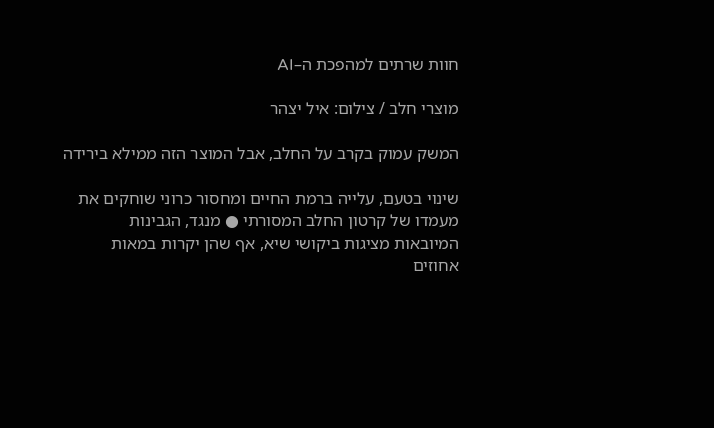חוות שרתים למהפכת ה–AI

מוצרי חלב / צילום: איל יצהר

המשק עמוק בקרב על החלב, אבל המוצר הזה ממילא בירידה

שינוי בטעם, עלייה ברמת החיים ומחסור כרוני שוחקים את מעמדו של קרטון החלב המסורתי ● מנגד, הגבינות המיובאות מציגות ביקושי שיא, אף שהן יקרות במאות אחוזים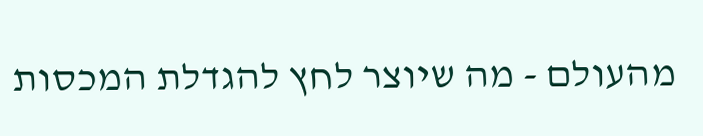מהעולם - מה שיוצר לחץ להגדלת המכסות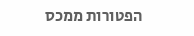הפטורות ממכס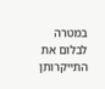במטרה לבלום את התייקרותן